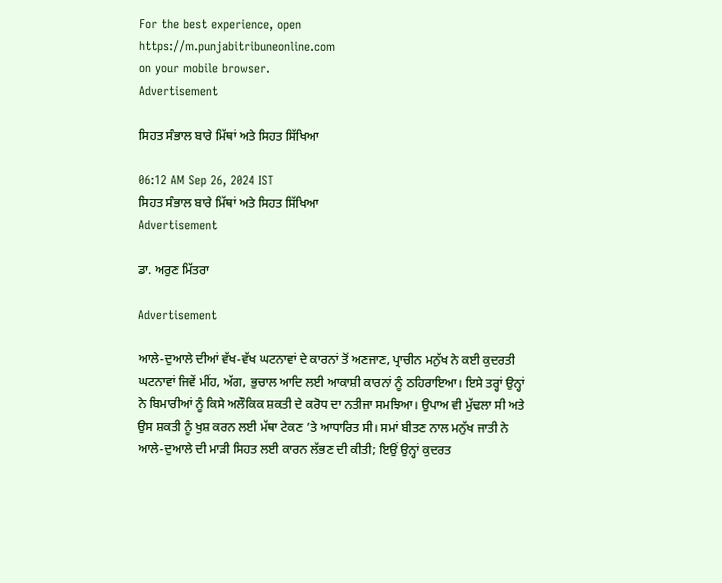For the best experience, open
https://m.punjabitribuneonline.com
on your mobile browser.
Advertisement

ਸਿਹਤ ਸੰਭਾਲ ਬਾਰੇ ਮਿੱਥਾਂ ਅਤੇ ਸਿਹਤ ਸਿੱਖਿਆ

06:12 AM Sep 26, 2024 IST
ਸਿਹਤ ਸੰਭਾਲ ਬਾਰੇ ਮਿੱਥਾਂ ਅਤੇ ਸਿਹਤ ਸਿੱਖਿਆ
Advertisement

ਡਾ. ਅਰੁਣ ਮਿੱਤਰਾ

Advertisement

ਆਲੇ-ਦੁਆਲੇ ਦੀਆਂ ਵੱਖ-ਵੱਖ ਘਟਨਾਵਾਂ ਦੇ ਕਾਰਨਾਂ ਤੋਂ ਅਣਜਾਣ, ਪ੍ਰਾਚੀਨ ਮਨੁੱਖ ਨੇ ਕਈ ਕੁਦਰਤੀ ਘਟਨਾਵਾਂ ਜਿਵੇਂ ਮੀਂਹ, ਅੱਗ, ਭੁਚਾਲ ਆਦਿ ਲਈ ਆਕਾਸ਼ੀ ਕਾਰਨਾਂ ਨੂੰ ਠਹਿਰਾਇਆ। ਇਸੇ ਤਰ੍ਹਾਂ ਉਨ੍ਹਾਂ ਨੇ ਬਿਮਾਰੀਆਂ ਨੂੰ ਕਿਸੇ ਅਲੌਕਿਕ ਸ਼ਕਤੀ ਦੇ ਕਰੋਧ ਦਾ ਨਤੀਜਾ ਸਮਝਿਆ। ਉਪਾਅ ਵੀ ਮੁੱਢਲਾ ਸੀ ਅਤੇ ਉਸ ਸ਼ਕਤੀ ਨੂੰ ਖੁਸ਼ ਕਰਨ ਲਈ ਮੱਥਾ ਟੇਕਣ ’ਤੇ ਆਧਾਰਿਤ ਸੀ। ਸਮਾਂ ਬੀਤਣ ਨਾਲ ਮਨੁੱਖ ਜਾਤੀ ਨੇ ਆਲੇ-ਦੁਆਲੇ ਦੀ ਮਾੜੀ ਸਿਹਤ ਲਈ ਕਾਰਨ ਲੱਭਣ ਦੀ ਕੀਤੀ; ਇਉਂ ਉਨ੍ਹਾਂ ਕੁਦਰਤ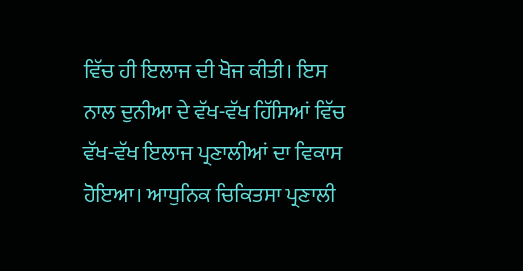ਵਿੱਚ ਹੀ ਇਲਾਜ ਦੀ ਖੋਜ ਕੀਤੀ। ਇਸ ਨਾਲ ਦੁਨੀਆ ਦੇ ਵੱਖ-ਵੱਖ ਹਿੱਸਿਆਂ ਵਿੱਚ ਵੱਖ-ਵੱਖ ਇਲਾਜ ਪ੍ਰਣਾਲੀਆਂ ਦਾ ਵਿਕਾਸ ਹੋਇਆ। ਆਧੁਨਿਕ ਚਿਕਿਤਸਾ ਪ੍ਰਣਾਲੀ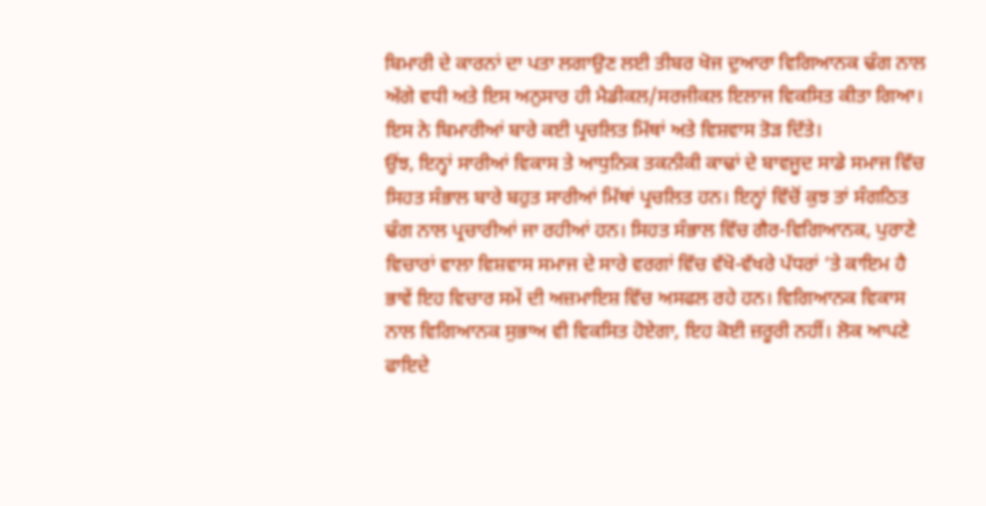ਬਿਮਾਰੀ ਦੇ ਕਾਰਨਾਂ ਦਾ ਪਤਾ ਲਗਾਉਣ ਲਈ ਤੀਬਰ ਖੋਜ ਦੁਆਰਾ ਵਿਗਿਆਨਕ ਢੰਗ ਨਾਲ ਅੱਗੇ ਵਧੀ ਅਤੇ ਇਸ ਅਨੁਸਾਰ ਹੀ ਮੈਡੀਕਲ/ਸਰਜੀਕਲ ਇਲਾਜ ਵਿਕਸਿਤ ਕੀਤਾ ਗਿਆ। ਇਸ ਨੇ ਬਿਮਾਰੀਆਂ ਬਾਰੇ ਕਈ ਪ੍ਰਚਲਿਤ ਮਿੱਥਾਂ ਅਤੇ ਵਿਸ਼ਵਾਸ ਤੋੜ ਦਿੱਤੇ।
ਉਂਝ, ਇਨ੍ਹਾਂ ਸਾਰੀਆਂ ਵਿਕਾਸ ਤੇ ਆਧੁਨਿਕ ਤਕਨੀਕੀ ਕਾਢਾਂ ਦੇ ਬਾਵਜੂਦ ਸਾਡੇ ਸਮਾਜ ਵਿੱਚ ਸਿਹਤ ਸੰਭਾਲ ਬਾਰੇ ਬਹੁਤ ਸਾਰੀਆਂ ਮਿੱਥਾਂ ਪ੍ਰਚਲਿਤ ਹਨ। ਇਨ੍ਹਾਂ ਵਿੱਚੋਂ ਕੁਝ ਤਾਂ ਸੰਗਠਿਤ ਢੰਗ ਨਾਲ ਪ੍ਰਚਾਰੀਆਂ ਜਾ ਰਹੀਆਂ ਹਨ। ਸਿਹਤ ਸੰਭਾਲ ਵਿੱਚ ਗੈਰ-ਵਿਗਿਆਨਕ, ਪੁਰਾਣੇ ਵਿਚਾਰਾਂ ਵਾਲਾ ਵਿਸ਼ਵਾਸ ਸਮਾਜ ਦੇ ਸਾਰੇ ਵਰਗਾਂ ਵਿੱਚ ਵੱਖੋ-ਵੱਖਰੇ ਪੱਧਰਾਂ ’ਤੇ ਕਾਇਮ ਹੈ ਭਾਵੇਂ ਇਹ ਵਿਚਾਰ ਸਮੇਂ ਦੀ ਅਜ਼ਮਾਇਸ਼ ਵਿੱਚ ਅਸਫਲ ਰਹੇ ਹਨ। ਵਿਗਿਆਨਕ ਵਿਕਾਸ ਨਾਲ ਵਿਗਿਆਨਕ ਸੁਭਾਅ ਵੀ ਵਿਕਸਿਤ ਹੋਏਗਾ, ਇਹ ਕੋਈ ਜ਼ਰੂਰੀ ਨਹੀਂ। ਲੋਕ ਆਪਣੇ ਫਾਇਦੇ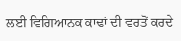ਲਈ ਵਿਗਿਆਨਕ ਕਾਢਾਂ ਦੀ ਵਰਤੋਂ ਕਰਦੇ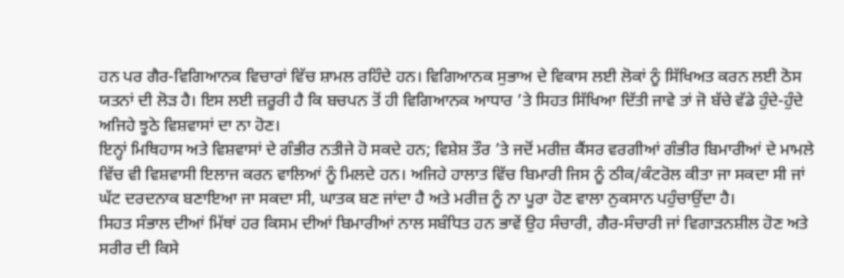ਹਨ ਪਰ ਗੈਰ-ਵਿਗਿਆਨਕ ਵਿਚਾਰਾਂ ਵਿੱਚ ਸ਼ਾਮਲ ਰਹਿੰਦੇ ਹਨ। ਵਿਗਿਆਨਕ ਸੁਭਾਅ ਦੇ ਵਿਕਾਸ ਲਈ ਲੋਕਾਂ ਨੂੰ ਸਿੱਖਿਅਤ ਕਰਨ ਲਈ ਠੋਸ ਯਤਨਾਂ ਦੀ ਲੋੜ ਹੈ। ਇਸ ਲਈ ਜ਼ਰੂਰੀ ਹੈ ਕਿ ਬਚਪਨ ਤੋਂ ਹੀ ਵਿਗਿਆਨਕ ਆਧਾਰ ’ਤੇ ਸਿਹਤ ਸਿੱਖਿਆ ਦਿੱਤੀ ਜਾਵੇ ਤਾਂ ਜੋ ਬੱਚੇ ਵੱਡੇ ਹੁੰਦੇ-ਹੁੰਦੇ ਅਜਿਹੇ ਝੂਠੇ ਵਿਸ਼ਵਾਸਾਂ ਦਾ ਨਾ ਹੋਣ।
ਇਨ੍ਹਾਂ ਮਿਥਿਹਾਸ ਅਤੇ ਵਿਸ਼ਵਾਸਾਂ ਦੇ ਗੰਭੀਰ ਨਤੀਜੇ ਹੋ ਸਕਦੇ ਹਨ; ਵਿਸ਼ੇਸ਼ ਤੌਰ ’ਤੇ ਜਦੋਂ ਮਰੀਜ਼ ਕੈਂਸਰ ਵਰਗੀਆਂ ਗੰਭੀਰ ਬਿਮਾਰੀਆਂ ਦੇ ਮਾਮਲੇ ਵਿੱਚ ਵੀ ਵਿਸ਼ਵਾਸੀ ਇਲਾਜ ਕਰਨ ਵਾਲਿਆਂ ਨੂੰ ਮਿਲਦੇ ਹਨ। ਅਜਿਹੇ ਹਾਲਾਤ ਵਿੱਚ ਬਿਮਾਰੀ ਜਿਸ ਨੂੰ ਠੀਕ/ਕੰਟਰੋਲ ਕੀਤਾ ਜਾ ਸਕਦਾ ਸੀ ਜਾਂ ਘੱਟ ਦਰਦਨਾਕ ਬਣਾਇਆ ਜਾ ਸਕਦਾ ਸੀ, ਘਾਤਕ ਬਣ ਜਾਂਦਾ ਹੈ ਅਤੇ ਮਰੀਜ਼ ਨੂੰ ਨਾ ਪੂਰਾ ਹੋਣ ਵਾਲਾ ਨੁਕਸਾਨ ਪਹੁੰਚਾਉਂਦਾ ਹੈ।
ਸਿਹਤ ਸੰਭਾਲ ਦੀਆਂ ਮਿੱਥਾਂ ਹਰ ਕਿਸਮ ਦੀਆਂ ਬਿਮਾਰੀਆਂ ਨਾਲ ਸਬੰਧਿਤ ਹਨ ਭਾਵੇਂ ਉਹ ਸੰਚਾਰੀ, ਗੈਰ-ਸੰਚਾਰੀ ਜਾਂ ਵਿਗਾੜਨਸ਼ੀਲ ਹੋਣ ਅਤੇ ਸਰੀਰ ਦੀ ਕਿਸੇ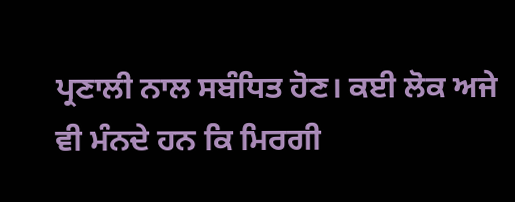ਪ੍ਰਣਾਲੀ ਨਾਲ ਸਬੰਧਿਤ ਹੋਣ। ਕਈ ਲੋਕ ਅਜੇ ਵੀ ਮੰਨਦੇ ਹਨ ਕਿ ਮਿਰਗੀ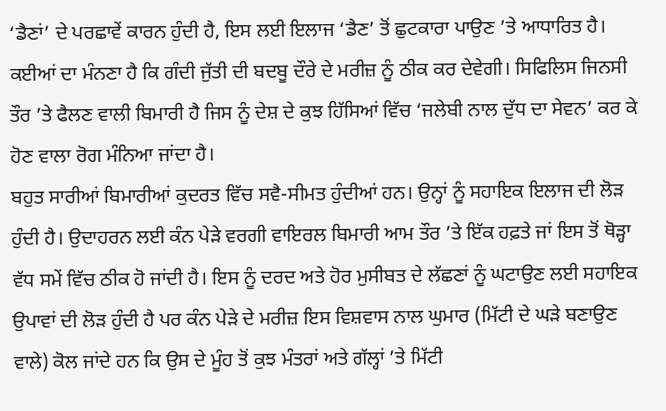‘ਡੈਣਾਂ’ ਦੇ ਪਰਛਾਵੇਂ ਕਾਰਨ ਹੁੰਦੀ ਹੈ, ਇਸ ਲਈ ਇਲਾਜ ‘ਡੈਣ’ ਤੋਂ ਛੁਟਕਾਰਾ ਪਾਉਣ ’ਤੇ ਆਧਾਰਿਤ ਹੈ। ਕਈਆਂ ਦਾ ਮੰਨਣਾ ਹੈ ਕਿ ਗੰਦੀ ਜੁੱਤੀ ਦੀ ਬਦਬੂ ਦੌਰੇ ਦੇ ਮਰੀਜ਼ ਨੂੰ ਠੀਕ ਕਰ ਦੇਵੇਗੀ। ਸਿਫਿਲਿਸ ਜਿਨਸੀ ਤੌਰ ’ਤੇ ਫੈਲਣ ਵਾਲੀ ਬਿਮਾਰੀ ਹੈ ਜਿਸ ਨੂੰ ਦੇਸ਼ ਦੇ ਕੁਝ ਹਿੱਸਿਆਂ ਵਿੱਚ ‘ਜਲੇਬੀ ਨਾਲ ਦੁੱਧ ਦਾ ਸੇਵਨ’ ਕਰ ਕੇ ਹੋਣ ਵਾਲਾ ਰੋਗ ਮੰਨਿਆ ਜਾਂਦਾ ਹੈ।
ਬਹੁਤ ਸਾਰੀਆਂ ਬਿਮਾਰੀਆਂ ਕੁਦਰਤ ਵਿੱਚ ਸਵੈ-ਸੀਮਤ ਹੁੰਦੀਆਂ ਹਨ। ਉਨ੍ਹਾਂ ਨੂੰ ਸਹਾਇਕ ਇਲਾਜ ਦੀ ਲੋੜ ਹੁੰਦੀ ਹੈ। ਉਦਾਹਰਨ ਲਈ ਕੰਨ ਪੇੜੇ ਵਰਗੀ ਵਾਇਰਲ ਬਿਮਾਰੀ ਆਮ ਤੌਰ ’ਤੇ ਇੱਕ ਹਫ਼ਤੇ ਜਾਂ ਇਸ ਤੋਂ ਥੋੜ੍ਹਾ ਵੱਧ ਸਮੇਂ ਵਿੱਚ ਠੀਕ ਹੋ ਜਾਂਦੀ ਹੈ। ਇਸ ਨੂੰ ਦਰਦ ਅਤੇ ਹੋਰ ਮੁਸੀਬਤ ਦੇ ਲੱਛਣਾਂ ਨੂੰ ਘਟਾਉਣ ਲਈ ਸਹਾਇਕ ਉਪਾਵਾਂ ਦੀ ਲੋੜ ਹੁੰਦੀ ਹੈ ਪਰ ਕੰਨ ਪੇੜੇ ਦੇ ਮਰੀਜ਼ ਇਸ ਵਿਸ਼ਵਾਸ ਨਾਲ ਘੁਮਾਰ (ਮਿੱਟੀ ਦੇ ਘੜੇ ਬਣਾਉਣ ਵਾਲੇ) ਕੋਲ ਜਾਂਦੇ ਹਨ ਕਿ ਉਸ ਦੇ ਮੂੰਹ ਤੋਂ ਕੁਝ ਮੰਤਰਾਂ ਅਤੇ ਗੱਲ੍ਹਾਂ ’ਤੇ ਮਿੱਟੀ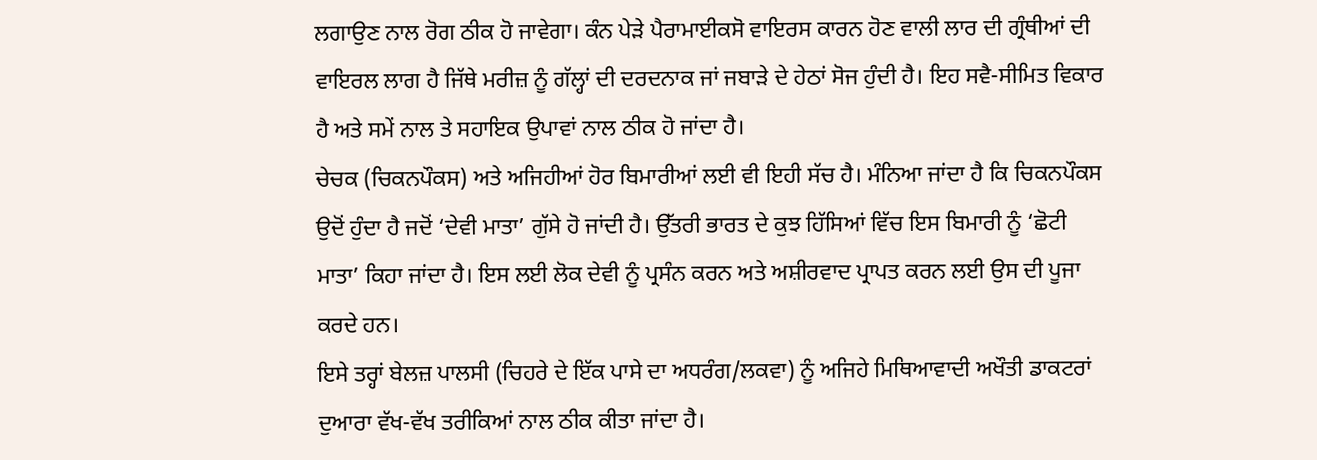ਲਗਾਉਣ ਨਾਲ ਰੋਗ ਠੀਕ ਹੋ ਜਾਵੇਗਾ। ਕੰਨ ਪੇੜੇ ਪੈਰਾਮਾਈਕਸੋ ਵਾਇਰਸ ਕਾਰਨ ਹੋਣ ਵਾਲੀ ਲਾਰ ਦੀ ਗ੍ਰੰਥੀਆਂ ਦੀ ਵਾਇਰਲ ਲਾਗ ਹੈ ਜਿੱਥੇ ਮਰੀਜ਼ ਨੂੰ ਗੱਲ੍ਹਾਂ ਦੀ ਦਰਦਨਾਕ ਜਾਂ ਜਬਾੜੇ ਦੇ ਹੇਠਾਂ ਸੋਜ ਹੁੰਦੀ ਹੈ। ਇਹ ਸਵੈ-ਸੀਮਿਤ ਵਿਕਾਰ ਹੈ ਅਤੇ ਸਮੇਂ ਨਾਲ ਤੇ ਸਹਾਇਕ ਉਪਾਵਾਂ ਨਾਲ ਠੀਕ ਹੋ ਜਾਂਦਾ ਹੈ।
ਚੇਚਕ (ਚਿਕਨਪੌਕਸ) ਅਤੇ ਅਜਿਹੀਆਂ ਹੋਰ ਬਿਮਾਰੀਆਂ ਲਈ ਵੀ ਇਹੀ ਸੱਚ ਹੈ। ਮੰਨਿਆ ਜਾਂਦਾ ਹੈ ਕਿ ਚਿਕਨਪੌਕਸ ਉਦੋਂ ਹੁੰਦਾ ਹੈ ਜਦੋਂ ‘ਦੇਵੀ ਮਾਤਾ’ ਗੁੱਸੇ ਹੋ ਜਾਂਦੀ ਹੈ। ਉੱਤਰੀ ਭਾਰਤ ਦੇ ਕੁਝ ਹਿੱਸਿਆਂ ਵਿੱਚ ਇਸ ਬਿਮਾਰੀ ਨੂੰ ‘ਛੋਟੀ ਮਾਤਾ’ ਕਿਹਾ ਜਾਂਦਾ ਹੈ। ਇਸ ਲਈ ਲੋਕ ਦੇਵੀ ਨੂੰ ਪ੍ਰਸੰਨ ਕਰਨ ਅਤੇ ਅਸ਼ੀਰਵਾਦ ਪ੍ਰਾਪਤ ਕਰਨ ਲਈ ਉਸ ਦੀ ਪੂਜਾ ਕਰਦੇ ਹਨ।
ਇਸੇ ਤਰ੍ਹਾਂ ਬੇਲਜ਼ ਪਾਲਸੀ (ਚਿਹਰੇ ਦੇ ਇੱਕ ਪਾਸੇ ਦਾ ਅਧਰੰਗ/ਲਕਵਾ) ਨੂੰ ਅਜਿਹੇ ਮਿਥਿਆਵਾਦੀ ਅਖੌਤੀ ਡਾਕਟਰਾਂ ਦੁਆਰਾ ਵੱਖ-ਵੱਖ ਤਰੀਕਿਆਂ ਨਾਲ ਠੀਕ ਕੀਤਾ ਜਾਂਦਾ ਹੈ।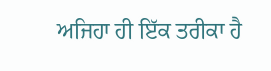ਅਜਿਹਾ ਹੀ ਇੱਕ ਤਰੀਕਾ ਹੈ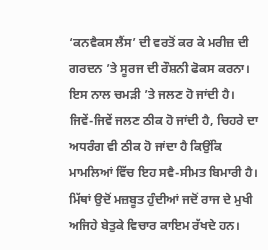‘ਕਨਵੈਕਸ ਲੈਂਸ’ ਦੀ ਵਰਤੋਂ ਕਰ ਕੇ ਮਰੀਜ਼ ਦੀ ਗਰਦਨ ’ਤੇ ਸੂਰਜ ਦੀ ਰੌਸ਼ਨੀ ਫੋਕਸ ਕਰਨਾ। ਇਸ ਨਾਲ ਚਮੜੀ ’ਤੇ ਜਲਣ ਹੋ ਜਾਂਦੀ ਹੈ। ਜਿਵੇਂ-ਜਿਵੇਂ ਜਲਣ ਠੀਕ ਹੋ ਜਾਂਦੀ ਹੈ, ਚਿਹਰੇ ਦਾ ਅਧਰੰਗ ਵੀ ਠੀਕ ਹੋ ਜਾਂਦਾ ਹੈ ਕਿਉਂਕਿ ਮਾਮਲਿਆਂ ਵਿੱਚ ਇਹ ਸਵੈ-ਸੀਮਤ ਬਿਮਾਰੀ ਹੈ।
ਮਿੱਥਾਂ ਉਦੋਂ ਮਜ਼ਬੂਤ ਹੁੰਦੀਆਂ ਜਦੋਂ ਰਾਜ ਦੇ ਮੁਖੀ ਅਜਿਹੇ ਬੇਤੁਕੇ ਵਿਚਾਰ ਕਾਇਮ ਰੱਖਦੇ ਹਨ।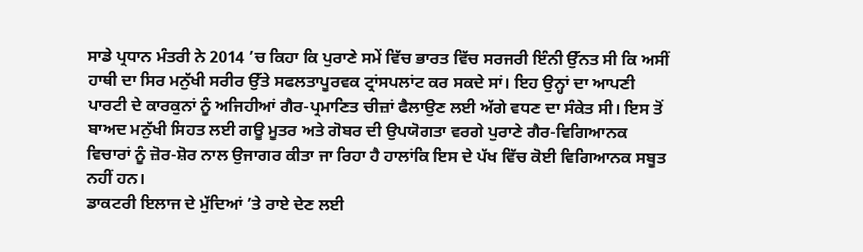ਸਾਡੇ ਪ੍ਰਧਾਨ ਮੰਤਰੀ ਨੇ 2014 ’ਚ ਕਿਹਾ ਕਿ ਪੁਰਾਣੇ ਸਮੇਂ ਵਿੱਚ ਭਾਰਤ ਵਿੱਚ ਸਰਜਰੀ ਇੰਨੀ ਉੱਨਤ ਸੀ ਕਿ ਅਸੀਂ ਹਾਥੀ ਦਾ ਸਿਰ ਮਨੁੱਖੀ ਸਰੀਰ ਉੱਤੇ ਸਫਲਤਾਪੂਰਵਕ ਟ੍ਰਾਂਸਪਲਾਂਟ ਕਰ ਸਕਦੇ ਸਾਂ। ਇਹ ਉਨ੍ਹਾਂ ਦਾ ਆਪਣੀ ਪਾਰਟੀ ਦੇ ਕਾਰਕੁਨਾਂ ਨੂੰ ਅਜਿਹੀਆਂ ਗੈਰ-ਪ੍ਰਮਾਣਿਤ ਚੀਜ਼ਾਂ ਫੈਲਾਉਣ ਲਈ ਅੱਗੇ ਵਧਣ ਦਾ ਸੰਕੇਤ ਸੀ। ਇਸ ਤੋਂ ਬਾਅਦ ਮਨੁੱਖੀ ਸਿਹਤ ਲਈ ਗਊ ਮੂਤਰ ਅਤੇ ਗੋਬਰ ਦੀ ਉਪਯੋਗਤਾ ਵਰਗੇ ਪੁਰਾਣੇ ਗੈਰ-ਵਿਗਿਆਨਕ ਵਿਚਾਰਾਂ ਨੂੰ ਜ਼ੋਰ-ਸ਼ੋਰ ਨਾਲ ਉਜਾਗਰ ਕੀਤਾ ਜਾ ਰਿਹਾ ਹੈ ਹਾਲਾਂਕਿ ਇਸ ਦੇ ਪੱਖ ਵਿੱਚ ਕੋਈ ਵਿਗਿਆਨਕ ਸਬੂਤ ਨਹੀਂ ਹਨ।
ਡਾਕਟਰੀ ਇਲਾਜ ਦੇ ਮੁੱਦਿਆਂ ’ਤੇ ਰਾਏ ਦੇਣ ਲਈ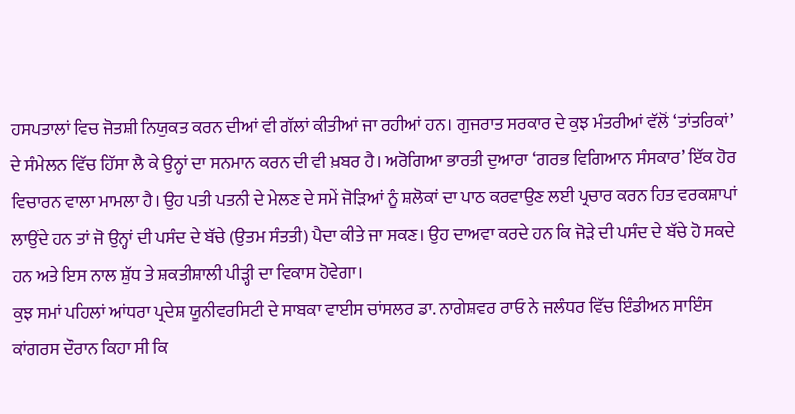ਹਸਪਤਾਲਾਂ ਵਿਚ ਜੋਤਸ਼ੀ ਨਿਯੁਕਤ ਕਰਨ ਦੀਆਂ ਵੀ ਗੱਲਾਂ ਕੀਤੀਆਂ ਜਾ ਰਹੀਆਂ ਹਨ। ਗੁਜਰਾਤ ਸਰਕਾਰ ਦੇ ਕੁਝ ਮੰਤਰੀਆਂ ਵੱਲੋਂ ‘ਤਾਂਤਰਿਕਾਂ’ ਦੇ ਸੰਮੇਲਨ ਵਿੱਚ ਹਿੱਸਾ ਲੈ ਕੇ ਉਨ੍ਹਾਂ ਦਾ ਸਨਮਾਨ ਕਰਨ ਦੀ ਵੀ ਖ਼ਬਰ ਹੈ। ਅਰੋਗਿਆ ਭਾਰਤੀ ਦੁਆਰਾ ‘ਗਰਭ ਵਿਗਿਆਨ ਸੰਸਕਾਰ’ ਇੱਕ ਹੋਰ ਵਿਚਾਰਨ ਵਾਲਾ ਮਾਮਲਾ ਹੈ। ਉਹ ਪਤੀ ਪਤਨੀ ਦੇ ਮੇਲਣ ਦੇ ਸਮੇਂ ਜੋੜਿਆਂ ਨੂੰ ਸ਼ਲੋਕਾਂ ਦਾ ਪਾਠ ਕਰਵਾਉਣ ਲਈ ਪ੍ਰਚਾਰ ਕਰਨ ਹਿਤ ਵਰਕਸ਼ਾਪਾਂ ਲਾਉਂਦੇ ਹਨ ਤਾਂ ਜੋ ਉਨ੍ਹਾਂ ਦੀ ਪਸੰਦ ਦੇ ਬੱਚੇ (ਉਤਮ ਸੰਤਤੀ) ਪੈਦਾ ਕੀਤੇ ਜਾ ਸਕਣ। ਉਹ ਦਾਅਵਾ ਕਰਦੇ ਹਨ ਕਿ ਜੋੜੇ ਦੀ ਪਸੰਦ ਦੇ ਬੱਚੇ ਹੋ ਸਕਦੇ ਹਨ ਅਤੇ ਇਸ ਨਾਲ ਸ਼ੁੱਧ ਤੇ ਸ਼ਕਤੀਸ਼ਾਲੀ ਪੀੜ੍ਹੀ ਦਾ ਵਿਕਾਸ ਹੋਵੇਗਾ।
ਕੁਝ ਸਮਾਂ ਪਹਿਲਾਂ ਆਂਧਰਾ ਪ੍ਰਦੇਸ਼ ਯੂਨੀਵਰਸਿਟੀ ਦੇ ਸਾਬਕਾ ਵਾਈਸ ਚਾਂਸਲਰ ਡਾ. ਨਾਗੇਸ਼ਵਰ ਰਾਓ ਨੇ ਜਲੰਧਰ ਵਿੱਚ ਇੰਡੀਅਨ ਸਾਇੰਸ ਕਾਂਗਰਸ ਦੌਰਾਨ ਕਿਹਾ ਸੀ ਕਿ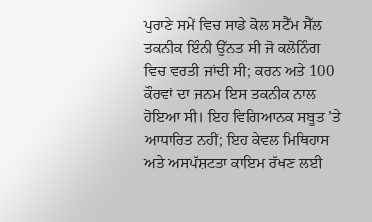ਪੁਰਾਣੇ ਸਮੇਂ ਵਿਚ ਸਾਡੇ ਕੋਲ ਸਟੈੱਮ ਸੈੱਲ ਤਕਨੀਕ ਇੰਨੀ ਉੱਨਤ ਸੀ ਜੋ ਕਲੋਨਿੰਗ ਵਿਚ ਵਰਤੀ ਜਾਂਦੀ ਸੀ; ਕਰਨ ਅਤੇ 100 ਕੌਰਵਾਂ ਦਾ ਜਨਮ ਇਸ ਤਕਨੀਕ ਨਾਲ ਹੋਇਆ ਸੀ। ਇਹ ਵਿਗਿਆਨਕ ਸਬੂਤ ’ਤੇ ਆਧਾਰਿਤ ਨਹੀਂ; ਇਹ ਕੇਵਲ ਮਿਥਿਹਾਸ ਅਤੇ ਅਸਪੱਸ਼ਟਤਾ ਕਾਇਮ ਰੱਖਣ ਲਈ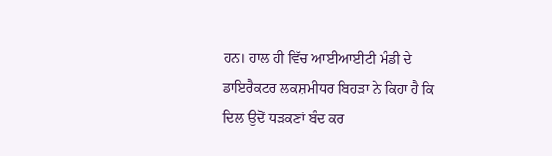ਹਨ। ਹਾਲ ਹੀ ਵਿੱਚ ਆਈਆਈਟੀ ਮੰਡੀ ਦੇ ਡਾਇਰੈਕਟਰ ਲਕਸ਼ਮੀਧਰ ਬਿਹੜਾ ਨੇ ਕਿਹਾ ਹੈ ਕਿ ਦਿਲ ਉਦੋਂ ਧੜਕਣਾਂ ਬੰਦ ਕਰ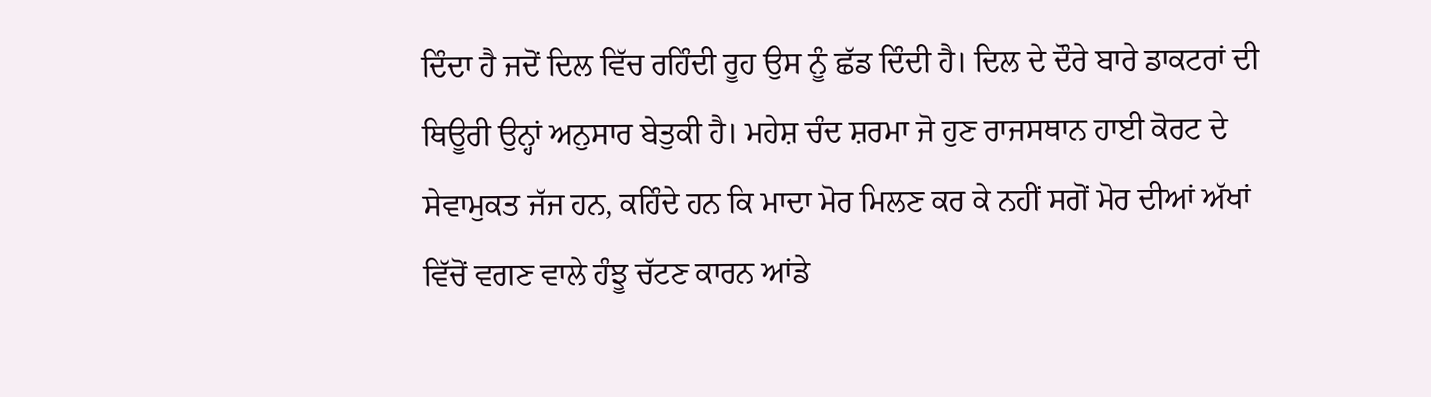ਦਿੰਦਾ ਹੈ ਜਦੋਂ ਦਿਲ ਵਿੱਚ ਰਹਿੰਦੀ ਰੂਹ ਉਸ ਨੂੰ ਛੱਡ ਦਿੰਦੀ ਹੈ। ਦਿਲ ਦੇ ਦੌਰੇ ਬਾਰੇ ਡਾਕਟਰਾਂ ਦੀ ਥਿਊਰੀ ਉਨ੍ਹਾਂ ਅਨੁਸਾਰ ਬੇਤੁਕੀ ਹੈ। ਮਹੇਸ਼ ਚੰਦ ਸ਼ਰਮਾ ਜੋ ਹੁਣ ਰਾਜਸਥਾਨ ਹਾਈ ਕੋਰਟ ਦੇ ਸੇਵਾਮੁਕਤ ਜੱਜ ਹਨ, ਕਹਿੰਦੇ ਹਨ ਕਿ ਮਾਦਾ ਮੋਰ ਮਿਲਣ ਕਰ ਕੇ ਨਹੀਂ ਸਗੋਂ ਮੋਰ ਦੀਆਂ ਅੱਖਾਂ ਵਿੱਚੋਂ ਵਗਣ ਵਾਲੇ ਹੰਝੂ ਚੱਟਣ ਕਾਰਨ ਆਂਡੇ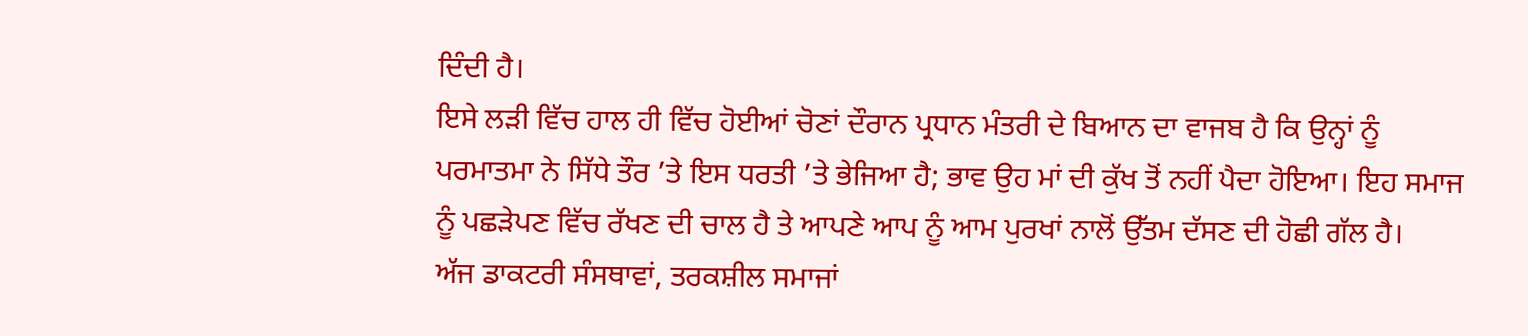ਦਿੰਦੀ ਹੈ।
ਇਸੇ ਲੜੀ ਵਿੱਚ ਹਾਲ ਹੀ ਵਿੱਚ ਹੋਈਆਂ ਚੋਣਾਂ ਦੌਰਾਨ ਪ੍ਰਧਾਨ ਮੰਤਰੀ ਦੇ ਬਿਆਨ ਦਾ ਵਾਜਬ ਹੈ ਕਿ ਉਨ੍ਹਾਂ ਨੂੰ ਪਰਮਾਤਮਾ ਨੇ ਸਿੱਧੇ ਤੌਰ ’ਤੇ ਇਸ ਧਰਤੀ ’ਤੇ ਭੇਜਿਆ ਹੈ; ਭਾਵ ਉਹ ਮਾਂ ਦੀ ਕੁੱਖ ਤੋਂ ਨਹੀਂ ਪੈਦਾ ਹੋਇਆ। ਇਹ ਸਮਾਜ ਨੂੰ ਪਛੜੇਪਣ ਵਿੱਚ ਰੱਖਣ ਦੀ ਚਾਲ ਹੈ ਤੇ ਆਪਣੇ ਆਪ ਨੂੰ ਆਮ ਪੁਰਖਾਂ ਨਾਲੋਂ ਉੱਤਮ ਦੱਸਣ ਦੀ ਹੋਛੀ ਗੱਲ ਹੈ।
ਅੱਜ ਡਾਕਟਰੀ ਸੰਸਥਾਵਾਂ, ਤਰਕਸ਼ੀਲ ਸਮਾਜਾਂ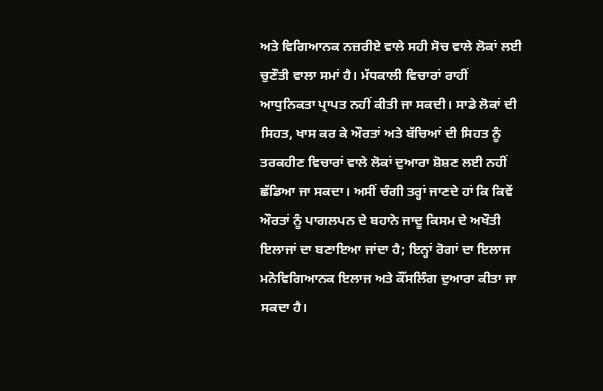ਅਤੇ ਵਿਗਿਆਨਕ ਨਜ਼ਰੀਏ ਵਾਲੇ ਸਹੀ ਸੋਚ ਵਾਲੇ ਲੋਕਾਂ ਲਈ ਚੁਣੌਤੀ ਵਾਲਾ ਸਮਾਂ ਹੈ। ਮੱਧਕਾਲੀ ਵਿਚਾਰਾਂ ਰਾਹੀਂ ਆਧੁਨਿਕਤਾ ਪ੍ਰਾਪਤ ਨਹੀਂ ਕੀਤੀ ਜਾ ਸਕਦੀ। ਸਾਡੇ ਲੋਕਾਂ ਦੀ ਸਿਹਤ, ਖਾਸ ਕਰ ਕੇ ਔਰਤਾਂ ਅਤੇ ਬੱਚਿਆਂ ਦੀ ਸਿਹਤ ਨੂੰ ਤਰਕਹੀਣ ਵਿਚਾਰਾਂ ਵਾਲੇ ਲੋਕਾਂ ਦੁਆਰਾ ਸ਼ੋਸ਼ਣ ਲਈ ਨਹੀਂ ਛੱਡਿਆ ਜਾ ਸਕਦਾ। ਅਸੀਂ ਚੰਗੀ ਤਰ੍ਹਾਂ ਜਾਣਦੇ ਹਾਂ ਕਿ ਕਿਵੇਂ ਔਰਤਾਂ ਨੂੰ ਪਾਗਲਪਨ ਦੇ ਬਹਾਨੇ ਜਾਦੂ ਕਿਸਮ ਦੇ ਅਖੌਤੀ ਇਲਾਜਾਂ ਦਾ ਬਣਾਇਆ ਜਾਂਦਾ ਹੈ; ਇਨ੍ਹਾਂ ਰੋਗਾਂ ਦਾ ਇਲਾਜ ਮਨੋਵਿਗਿਆਨਕ ਇਲਾਜ ਅਤੇ ਕੌਂਸਲਿੰਗ ਦੁਆਰਾ ਕੀਤਾ ਜਾ ਸਕਦਾ ਹੈ।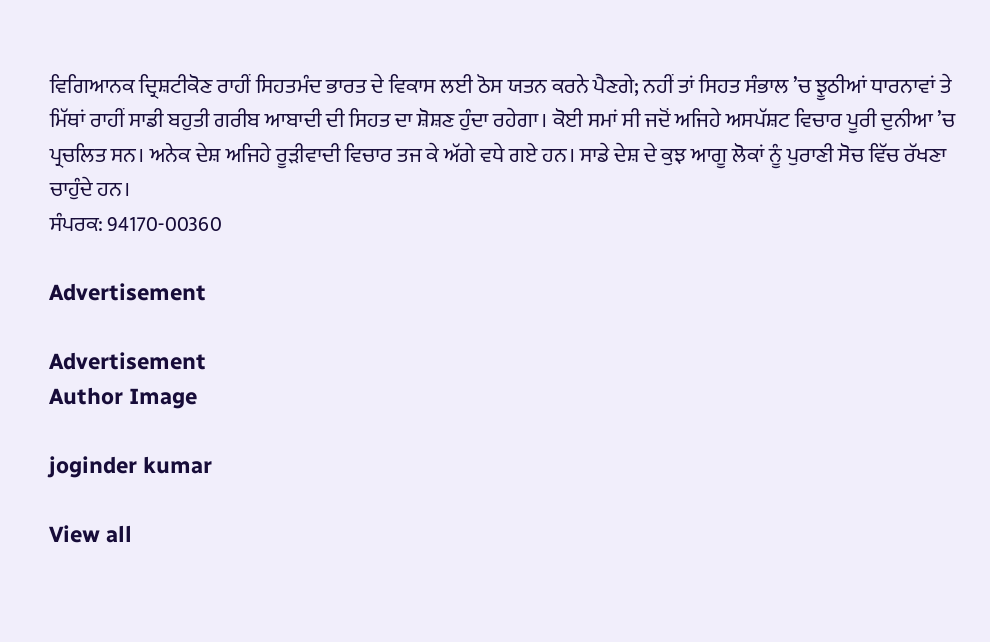ਵਿਗਿਆਨਕ ਦ੍ਰਿਸ਼ਟੀਕੋਣ ਰਾਹੀਂ ਸਿਹਤਮੰਦ ਭਾਰਤ ਦੇ ਵਿਕਾਸ ਲਈ ਠੋਸ ਯਤਨ ਕਰਨੇ ਪੈਣਗੇ; ਨਹੀਂ ਤਾਂ ਸਿਹਤ ਸੰਭਾਲ ’ਚ ਝੂਠੀਆਂ ਧਾਰਨਾਵਾਂ ਤੇ ਮਿੱਥਾਂ ਰਾਹੀਂ ਸਾਡੀ ਬਹੁਤੀ ਗਰੀਬ ਆਬਾਦੀ ਦੀ ਸਿਹਤ ਦਾ ਸ਼ੋਸ਼ਣ ਹੁੰਦਾ ਰਹੇਗਾ। ਕੋਈ ਸਮਾਂ ਸੀ ਜਦੋਂ ਅਜਿਹੇ ਅਸਪੱਸ਼ਟ ਵਿਚਾਰ ਪੂਰੀ ਦੁਨੀਆ ’ਚ ਪ੍ਰਚਲਿਤ ਸਨ। ਅਨੇਕ ਦੇਸ਼ ਅਜਿਹੇ ਰੂੜੀਵਾਦੀ ਵਿਚਾਰ ਤਜ ਕੇ ਅੱਗੇ ਵਧੇ ਗਏ ਹਨ। ਸਾਡੇ ਦੇਸ਼ ਦੇ ਕੁਝ ਆਗੂ ਲੋਕਾਂ ਨੂੰ ਪੁਰਾਣੀ ਸੋਚ ਵਿੱਚ ਰੱਖਣਾ ਚਾਹੁੰਦੇ ਹਨ।
ਸੰਪਰਕ: 94170-00360

Advertisement

Advertisement
Author Image

joginder kumar

View all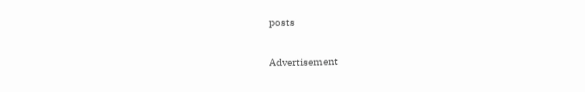posts

Advertisement